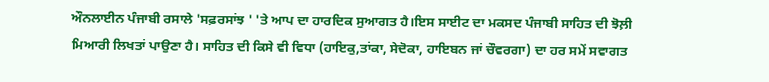ਔਨਲਾਈਨ ਪੰਜਾਬੀ ਰਸਾਲੇ 'ਸਫ਼ਰਸਾਂਝ ' 'ਤੇ ਆਪ ਦਾ ਹਾਰਦਿਕ ਸੁਆਗਤ ਹੈ।ਇਸ ਸਾਈਟ ਦਾ ਮਕਸਦ ਪੰਜਾਬੀ ਸਾਹਿਤ ਦੀ ਝੋਲ਼ੀ ਮਿਆਰੀ ਲਿਖਤਾਂ ਪਾਉਣਾ ਹੈ। ਸਾਹਿਤ ਦੀ ਕਿਸੇ ਵੀ ਵਿਧਾ (ਹਾਇਕੁ,ਤਾਂਕਾ, ਸੇਦੋਕਾ, ਹਾਇਬਨ ਜਾਂ ਚੌਵਰਗਾ) ਦਾ ਹਰ ਸਮੇਂ ਸਵਾਗਤ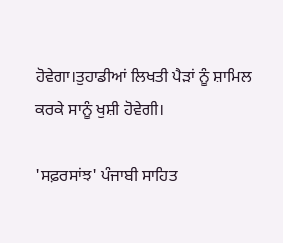ਹੋਵੇਗਾ।ਤੁਹਾਡੀਆਂ ਲਿਖਤੀ ਪੈੜਾਂ ਨੂੰ ਸ਼ਾਮਿਲ ਕਰਕੇ ਸਾਨੂੰ ਖੁਸ਼ੀ ਹੋਵੇਗੀ।

'ਸਫ਼ਰਸਾਂਝ' ਪੰਜਾਬੀ ਸਾਹਿਤ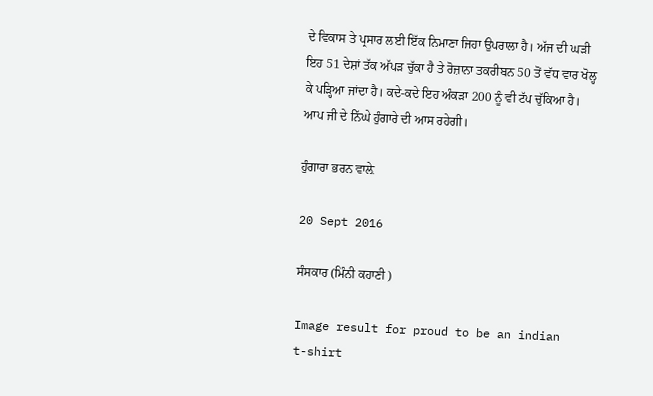ਦੇ ਵਿਕਾਸ ਤੇ ਪ੍ਰਸਾਰ ਲਈ ਇੱਕ ਨਿਮਾਣਾ ਜਿਹਾ ਉਪਰਾਲਾ ਹੈ। ਅੱਜ ਦੀ ਘੜੀ ਇਹ 51 ਦੇਸ਼ਾਂ ਤੱਕ ਅੱਪੜ ਚੁੱਕਾ ਹੈ ਤੇ ਰੋਜ਼ਾਨਾ ਤਕਰੀਬਨ 50 ਤੋਂ ਵੱਧ ਵਾਰ ਖੋਲ੍ਹ ਕੇ ਪੜ੍ਹਿਆ ਜਾਂਦਾ ਹੈ। ਕਦੇ-ਕਦੇ ਇਹ ਅੰਕੜਾ 200 ਨੂੰ ਵੀ ਟੱਪ ਚੁੱਕਿਆ ਹੈ। ਆਪ ਜੀ ਦੇ ਨਿੱਘੇ ਹੁੰਗਾਰੇ ਦੀ ਆਸ ਰਹੇਗੀ।

ਹੁੰਗਾਰਾ ਭਰਨ ਵਾਲ਼ੇ

20 Sept 2016

ਸੰਸਕਾਰ (ਮਿੰਨੀ ਕਹਾਣੀ )

Image result for proud to be an indian  t-shirt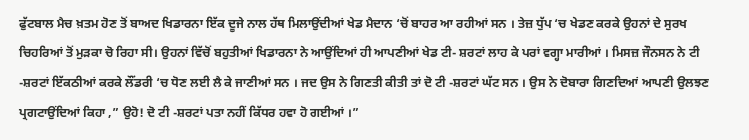ਫੁੱਟਬਾਲ ਮੈਚ ਖ਼ਤਮ ਹੋਣ ਤੋਂ ਬਾਅਦ ਖਿਡਾਰਨਾ ਇੱਕ ਦੂਜੇ ਨਾਲ ਹੱਥ ਮਿਲਾਉਂਦੀਆਂ ਖੇਡ ਮੈਦਾਨ ‘ਚੋਂ ਬਾਹਰ ਆ ਰਹੀਆਂ ਸਨ । ਤੇਜ਼ ਧੁੱਪ ‘ਚ ਖੇਡਣ ਕਰਕੇ ਉਹਨਾਂ ਦੇ ਸੁਰਖ ਚਿਹਰਿਆਂ ਤੋਂ ਮੁੜਕਾ ਚੋ ਰਿਹਾ ਸੀ। ਉਹਨਾਂ ਵਿੱਚੋਂ ਬਹੁਤੀਆਂ ਖਿਡਾਰਨਾ ਨੇ ਆਉਂਦਿਆਂ ਹੀ ਆਪਣੀਆਂ ਖੇਡ ਟੀ- ਸ਼ਰਟਾਂ ਲਾਹ ਕੇ ਪਰਾਂ ਵਗ੍ਹਾ ਮਾਰੀਆਂ । ਮਿਸਜ਼ ਜੌਨਸਨ ਨੇ ਟੀ -ਸ਼ਰਟਾਂ ਇੱਕਠੀਆਂ ਕਰਕੇ ਲੌਂਡਰੀ ‘ਚ ਧੋਣ ਲਈ ਲੈ ਕੇ ਜਾਣੀਆਂ ਸਨ । ਜਦ ਉਸ ਨੇ ਗਿਣਤੀ ਕੀਤੀ ਤਾਂ ਦੋ ਟੀ -ਸ਼ਰਟਾਂ ਘੱਟ ਸਨ । ਉਸ ਨੇ ਦੋਬਾਰਾ ਗਿਣਦਿਆਂ ਆਪਣੀ ਉਲਝਣ ਪ੍ਰਗਟਾਉਂਦਿਆਂ ਕਿਹਾ ,” ਉਹੋ! ਦੋ ਟੀ -ਸ਼ਰਟਾਂ ਪਤਾ ਨਹੀਂ ਕਿੱਧਰ ਹਵਾ ਹੋ ਗਈਆਂ ।”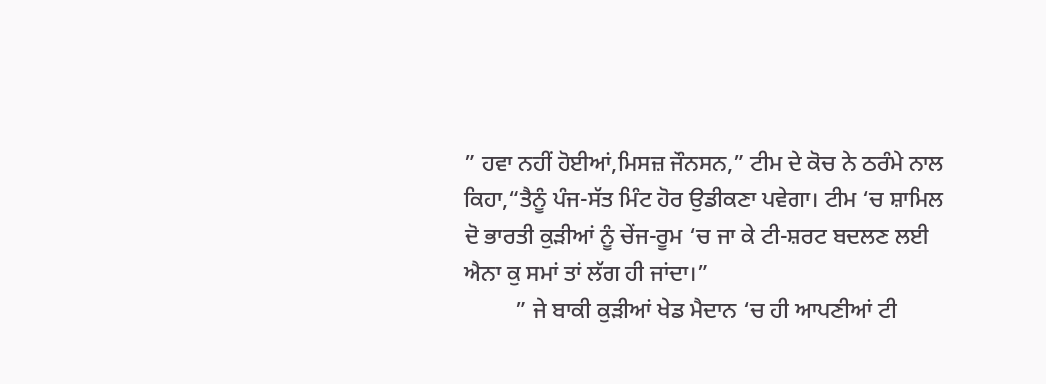” ਹਵਾ ਨਹੀਂ ਹੋਈਆਂ,ਮਿਸਜ਼ ਜੌਨਸਨ,” ਟੀਮ ਦੇ ਕੋਚ ਨੇ ਠਰੰਮੇ ਨਾਲ ਕਿਹਾ,“ਤੈਨੂੰ ਪੰਜ-ਸੱਤ ਮਿੰਟ ਹੋਰ ਉਡੀਕਣਾ ਪਵੇਗਾ। ਟੀਮ ‘ਚ ਸ਼ਾਮਿਲ ਦੋ ਭਾਰਤੀ ਕੁੜੀਆਂ ਨੂੰ ਚੇਂਜ-ਰੂਮ ‘ਚ ਜਾ ਕੇ ਟੀ-ਸ਼ਰਟ ਬਦਲਣ ਲਈ ਐਨਾ ਕੁ ਸਮਾਂ ਤਾਂ ਲੱਗ ਹੀ ਜਾਂਦਾ।”
         ” ਜੇ ਬਾਕੀ ਕੁੜੀਆਂ ਖੇਡ ਮੈਦਾਨ ‘ਚ ਹੀ ਆਪਣੀਆਂ ਟੀ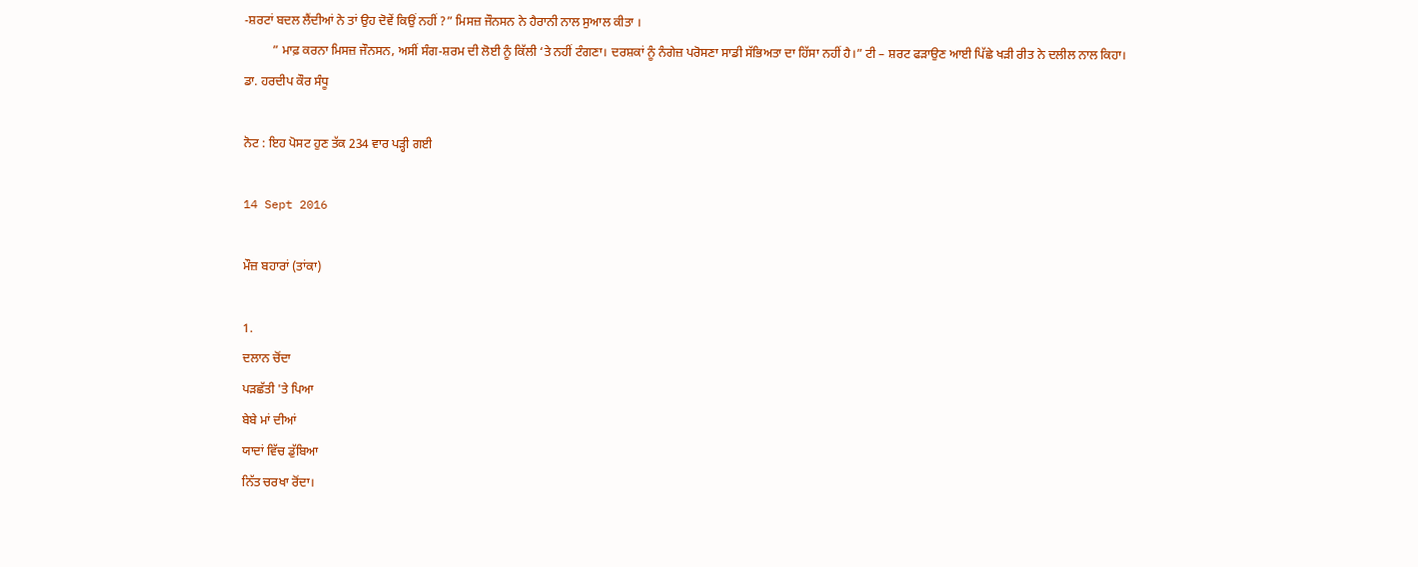-ਸ਼ਰਟਾਂ ਬਦਲ ਲੈਂਦੀਆਂ ਨੇ ਤਾਂ ਉਹ ਦੋਵੇਂ ਕਿਉਂ ਨਹੀਂ ?” ਮਿਸਜ਼ ਜੌਨਸਨ ਨੇ ਹੈਰਾਨੀ ਨਾਲ ਸੁਆਲ ਕੀਤਾ ।
         ” ਮਾਫ਼ ਕਰਨਾ ਮਿਸਜ਼ ਜੌਨਸਨ, ਅਸੀਂ ਸੰਗ-ਸ਼ਰਮ ਦੀ ਲੋਈ ਨੂੰ ਕਿੱਲੀ ‘ਤੇ ਨਹੀਂ ਟੰਗਣਾ। ਦਰਸ਼ਕਾਂ ਨੂੰ ਨੰਗੇਜ਼ ਪਰੋਸਣਾ ਸਾਡੀ ਸੱਭਿਅਤਾ ਦਾ ਹਿੱਸਾ ਨਹੀਂ ਹੈ।” ਟੀ – ਸ਼ਰਟ ਫੜਾਉਣ ਆਈ ਪਿੱਛੇ ਖੜੀ ਰੀਤ ਨੇ ਦਲੀਲ ਨਾਲ ਕਿਹਾ।
ਡਾ. ਹਰਦੀਪ ਕੌਰ ਸੰਧੂ

ਨੋਟ : ਇਹ ਪੋਸਟ ਹੁਣ ਤੱਕ 234 ਵਾਰ ਪੜ੍ਹੀ ਗਈ

14 Sept 2016

ਮੌਜ਼ ਬਹਾਰਾਂ (ਤਾਂਕਾ)

1.
ਦਲਾਨ ਚੋਂਦਾ
ਪੜਛੱਤੀ 'ਤੇ ਪਿਆ
ਬੇਬੇ ਮਾਂ ਦੀਆਂ
ਯਾਦਾਂ ਵਿੱਚ ਡੁੱਬਿਆ
ਨਿੱਤ ਚਰਖਾ ਰੋਂਦਾ।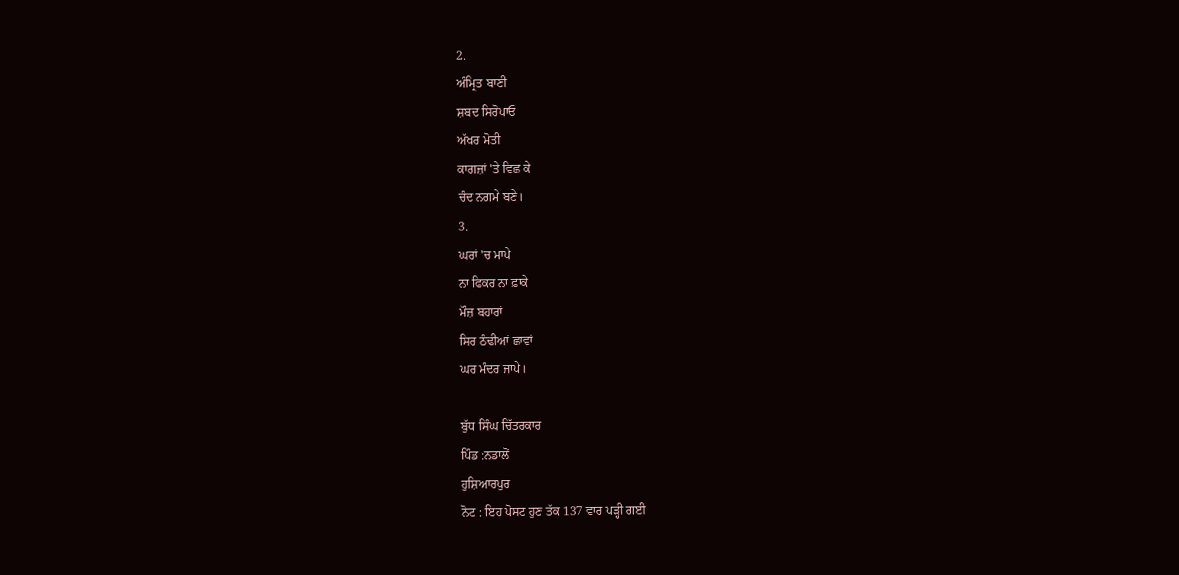2.
ਅੰਮ੍ਰਿਤ ਬਾਣੀ
ਸ਼ਬਦ ਸਿਰੋਪਾਓ
ਅੱਖਰ ਮੋਤੀ
ਕਾਗਜ਼ਾਂ 'ਤੇ ਵਿਛ ਕੇ
ਚੰਦ ਨਗਮੇ ਬਣੇ।
3.
ਘਰਾਂ 'ਚ ਮਾਪੇ
ਨਾ ਫਿਕਰ ਨਾ ਫ਼ਾਕੇ
ਮੌਜ਼ ਬਹਾਰਾਂ
ਸਿਰ ਠੰਢੀਆਂ ਛਾਵਾਂ
ਘਰ ਮੰਦਰ ਜਾਪੇ।

ਬੁੱਧ ਸਿੰਘ ਚਿੱਤਰਕਾਰ
ਪਿੰਡ :ਨਡਾਲੋਂ
ਹੁਸ਼ਿਆਰਪੁਰ
ਨੋਟ : ਇਹ ਪੋਸਟ ਹੁਣ ਤੱਕ 137 ਵਾਰ ਪੜ੍ਹੀ ਗਈ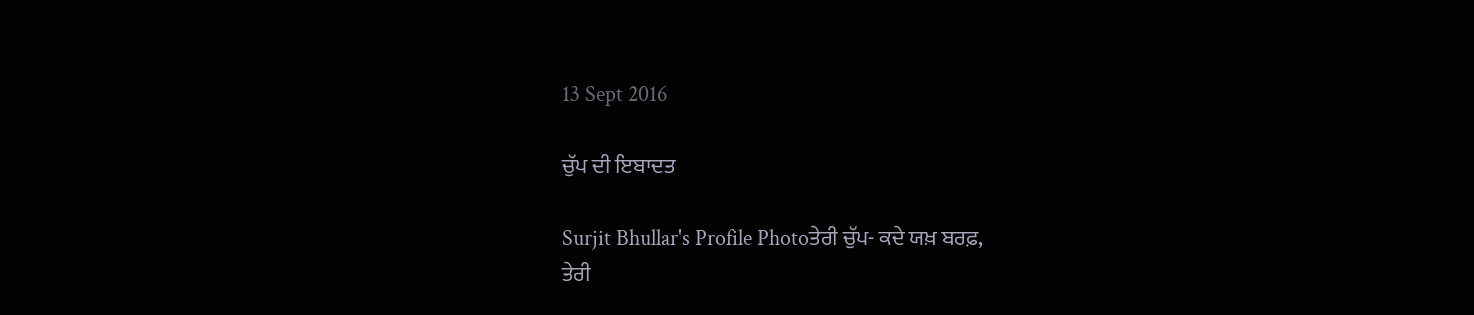13 Sept 2016

ਚੁੱਪ ਦੀ ਇਬਾਦਤ

Surjit Bhullar's Profile Photoਤੇਰੀ ਚੁੱਪ- ਕਦੇ ਯਖ਼ ਬਰਫ਼,
ਤੇਰੀ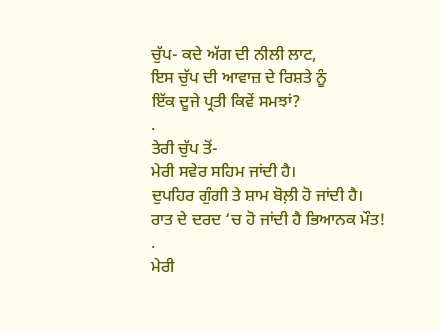ਚੁੱਪ- ਕਦੇ ਅੱਗ ਦੀ ਨੀਲੀ ਲਾਟ,
ਇਸ ਚੁੱਪ ਦੀ ਆਵਾਜ਼ ਦੇ ਰਿਸ਼ਤੇ ਨੂੰ
ਇੱਕ ਦੂਜੇ ਪ੍ਰਤੀ ਕਿਵੇਂ ਸਮਝਾਂ?
.
ਤੇਰੀ ਚੁੱਪ ਤੋਂ-
ਮੇਰੀ ਸਵੇਰ ਸਹਿਮ ਜਾਂਦੀ ਹੈ।
ਦੁਪਹਿਰ ਗੁੰਗੀ ਤੇ ਸ਼ਾਮ ਬੋਲ਼ੀ ਹੋ ਜਾਂਦੀ ਹੈ।
ਰਾਤ ਦੇ ਦਰਦ ‘ਚ ਹੋ ਜਾਂਦੀ ਹੈ ਭਿਆਨਕ ਮੌਤ!
.
ਮੇਰੀ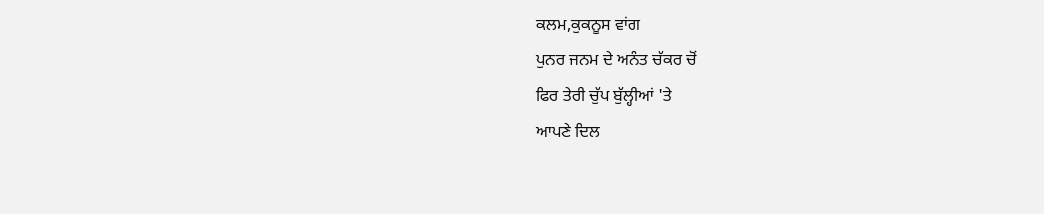ਕਲਮ,ਕੁਕਨੂਸ ਵਾਂਗ
ਪੁਨਰ ਜਨਮ ਦੇ ਅਨੰਤ ਚੱਕਰ ਚੋਂ
ਫਿਰ ਤੇਰੀ ਚੁੱਪ ਬੁੱਲ੍ਹੀਆਂ 'ਤੇ
ਆਪਣੇ ਦਿਲ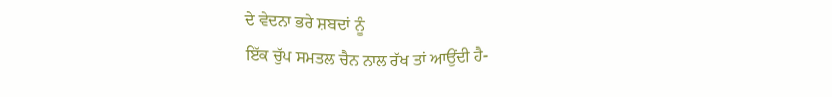ਦੇ ਵੇਦਨਾ ਭਰੇ ਸ਼ਬਦਾਂ ਨੂੰ
ਇੱਕ ਚੁੱਪ ਸਮਤਲ ਚੈਨ ਨਾਲ ਰੱਖ ਤਾਂ ਆਉਂਦੀ ਹੈ-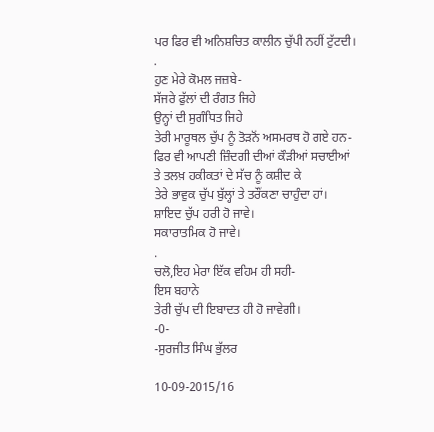ਪਰ ਫਿਰ ਵੀ ਅਨਿਸ਼ਚਿਤ ਕਾਲੀਨ ਚੁੱਪੀ ਨਹੀਂ ਟੁੱਟਦੀ।
.
ਹੁਣ ਮੇਰੇ ਕੋਮਲ ਜਜ਼ਬੇ-
ਸੱਜਰੇ ਫੁੱਲਾਂ ਦੀ ਰੰਗਤ ਜਿਹੇ
ਉਨ੍ਹਾਂ ਦੀ ਸੁਗੰਧਿਤ ਜਿਹੇ
ਤੇਰੀ ਮਾਰੂਥਲ ਚੁੱਪ ਨੂੰ ਤੋੜਨੋਂ ਅਸਮਰਥ ਹੋ ਗਏ ਹਨ-
ਫਿਰ ਵੀ ਆਪਣੀ ਜ਼ਿੰਦਗੀ ਦੀਆਂ ਕੌੜੀਆਂ ਸਚਾਈਆਂ
ਤੇ ਤਲਖ਼ ਹਕੀਕਤਾਂ ਦੇ ਸੱਚ ਨੂੰ ਕਸ਼ੀਦ ਕੇ
ਤੇਰੇ ਭਾਵੁਕ ਚੁੱਪ ਬੁੱਲ੍ਹਾਂ ਤੇ ਤਰੌਂਕਣਾ ਚਾਹੁੰਦਾ ਹਾਂ।
ਸ਼ਾਇਦ ਚੁੱਪ ਹਰੀ ਹੋ ਜਾਵੇ।
ਸਕਾਰਾਤਮਿਕ ਹੋ ਜਾਵੇ।
.
ਚਲੋ,ਇਹ ਮੇਰਾ ਇੱਕ ਵਹਿਮ ਹੀ ਸਹੀ-
ਇਸ ਬਹਾਨੇ
ਤੇਰੀ ਚੁੱਪ ਦੀ ਇਬਾਦਤ ਹੀ ਹੋ ਜਾਵੇਗੀ।
-0-
-ਸੁਰਜੀਤ ਸਿੰਘ ਭੁੱਲਰ

10-09-2015/16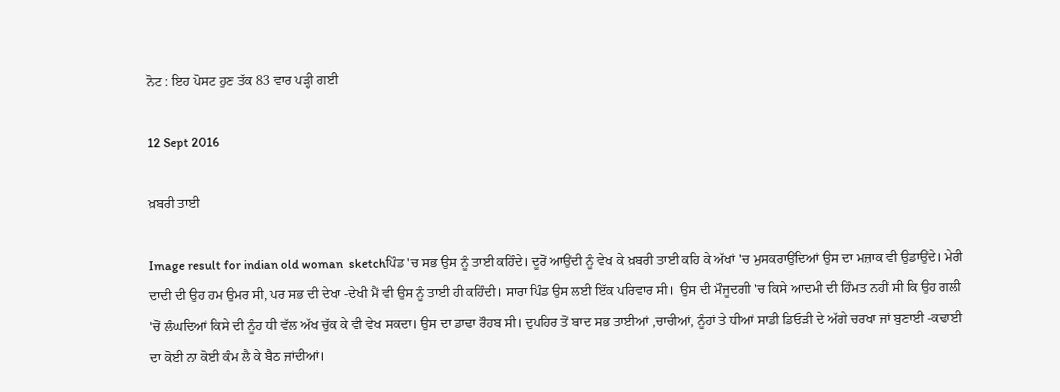ਨੋਟ : ਇਹ ਪੋਸਟ ਹੁਣ ਤੱਕ 83 ਵਾਰ ਪੜ੍ਹੀ ਗਈ

12 Sept 2016

ਖ਼ਬਰੀ ਤਾਈ

Image result for indian old woman  sketchਪਿੰਡ 'ਚ ਸਭ ਉਸ ਨੂੰ ਤਾਈ ਕਹਿੰਦੇ। ਦੂਰੋਂ ਆਉਂਦੀ ਨੂੰ ਵੇਖ ਕੇ ਖ਼ਬਰੀ ਤਾਈ ਕਹਿ ਕੇ ਅੱਖਾਂ 'ਚ ਮੁਸਕਰਾਉਂਦਿਆਂ ਉਸ ਦਾ ਮਜ਼ਾਕ ਵੀ ਉਡਾਉਂਦੇ। ਮੇਰੀ ਦਾਦੀ ਦੀ ਉਹ ਹਮ ਉਮਰ ਸੀ, ਪਰ ਸਭ ਦੀ ਦੇਖਾ -ਦੇਖੀ ਮੈਂ ਵੀ ਉਸ ਨੂੰ ਤਾਈ ਹੀ ਕਹਿੰਦੀ। ਸਾਰਾ ਪਿੰਡ ਉਸ ਲਈ ਇੱਕ ਪਰਿਵਾਰ ਸੀ।  ਉਸ ਦੀ ਮੌਜੂਦਗੀ 'ਚ ਕਿਸੇ ਆਦਮੀ ਦੀ ਹਿੰਮਤ ਨਹੀਂ ਸੀ ਕਿ ਉਹ ਗਲੀ 'ਚੋਂ ਲੰਘਦਿਆਂ ਕਿਸੇ ਦੀ ਨੂੰਹ ਧੀ ਵੱਲ ਅੱਖ ਚੁੱਕ ਕੇ ਵੀ ਵੇਖ ਸਕਦਾ। ਉਸ ਦਾ ਡਾਢਾ ਰੌਹਬ ਸੀ। ਦੁਪਹਿਰ ਤੋਂ ਬਾਦ ਸਭ ਤਾਈਆਂ ,ਚਾਚੀਆਂ, ਨੂੰਹਾਂ ਤੇ ਧੀਆਂ ਸਾਡੀ ਡਿਓੜੀ ਦੇ ਅੱਗੇ ਚਰਖਾ ਜਾਂ ਬੁਣਾਈ -ਕਢਾਈ ਦਾ ਕੋਈ ਨਾ ਕੋਈ ਕੰਮ ਲੈ ਕੇ ਬੈਠ ਜਾਂਦੀਆਂ।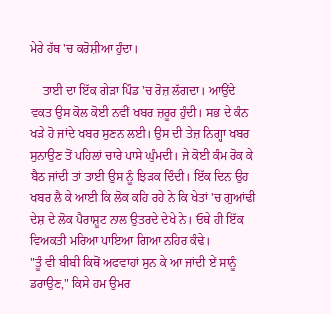ਮੇਰੇ ਹੱਥ 'ਚ ਕਰੋਸ਼ੀਆ ਹੁੰਦਾ।

    ਤਾਈ ਦਾ ਇੱਕ ਗੇੜਾ ਪਿੰਡ 'ਚ ਰੋਜ਼ ਲੱਗਦਾ। ਆਉਂਦੇ ਵਕਤ ਉਸ ਕੋਲ ਕੋਈ ਨਵੀਂ ਖਬਰ ਜ਼ਰੂਰ ਹੁੰਦੀ। ਸਭ ਦੇ ਕੰਨ ਖੜੇ ਹੋ ਜਾਂਦੇ ਖਬਰ ਸੁਣਨ ਲਈ। ਉਸ ਦੀ ਤੇਜ਼ ਨਿਗ੍ਹਾ ਖਬਰ ਸੁਨਾਉਣ ਤੋਂ ਪਹਿਲਾਂ ਚਾਰੇ ਪਾਸੇ ਘੁੰਮਦੀ। ਜੇ ਕੋਈ ਕੰਮ ਰੋਕ ਕੇ ਬੈਠ ਜਾਂਦੀ ਤਾਂ ਤਾਈ ਉਸ ਨੂੰ ਝਿੜਕ ਦਿੰਦੀ। ਇੱਕ ਦਿਨ ਉਹ ਖਬਰ ਲੈ ਕੇ ਆਈ ਕਿ ਲੋਕ ਕਹਿ ਰਹੇ ਨੇ ਕਿ ਖੇਤਾਂ 'ਚ ਗੁਆਂਢੀ ਦੇਸ਼ ਦੇ ਲੋਕ ਪੈਰਾਸ਼ੂਟ ਨਾਲ ਉਤਰਦੇ ਦੇਖੇ ਨੇ। ਓਥੇ ਹੀ ਇੱਕ ਵਿਅਕਤੀ ਮਰਿਆ ਪਾਇਆ ਗਿਆ ਨਹਿਰ ਕੰਢੇ।
"ਤੂੰ ਵੀ ਬੀਬੀ ਕਿਥੋਂ ਅਫਵਾਹਾਂ ਸੁਨ ਕੇ ਆ ਜਾਂਦੀ ਏਂ ਸਾਨੂੰ ਡਰਾਉਣ," ਕਿਸੇ ਹਮ ਉਮਰ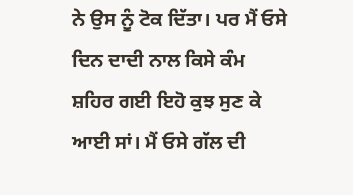ਨੇ ਉਸ ਨੂੰ ਟੋਕ ਦਿੱਤਾ। ਪਰ ਮੈਂ ਓਸੇ ਦਿਨ ਦਾਦੀ ਨਾਲ ਕਿਸੇ ਕੰਮ ਸ਼ਹਿਰ ਗਈ ਇਹੋ ਕੁਝ ਸੁਣ ਕੇ ਆਈ ਸਾਂ। ਮੈਂ ਓਸੇ ਗੱਲ ਦੀ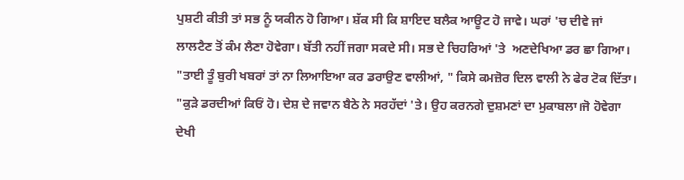ਪੁਸ਼ਟੀ ਕੀਤੀ ਤਾਂ ਸਭ ਨੂੰ ਯਕੀਨ ਹੋ ਗਿਆ। ਸ਼ੱਕ ਸੀ ਕਿ ਸ਼ਾਇਦ ਬਲੈਕ ਆਊਟ ਹੋ ਜਾਵੇ। ਘਰਾਂ 'ਚ ਦੀਵੇ ਜਾਂ ਲਾਲਟੈਣ ਤੋਂ ਕੰਮ ਲੈਣਾ ਹੋਵੇਗਾ। ਬੱਤੀ ਨਹੀਂ ਜਗਾ ਸਕਦੇ ਸੀ। ਸਭ ਦੇ ਚਿਹਰਿਆਂ 'ਤੇ  ਅਣਦੇਖਿਆ ਡਰ ਛਾ ਗਿਆ।
"ਤਾਈ ਤੂੰ ਬੁਰੀ ਖਬਰਾਂ ਤਾਂ ਨਾ ਲਿਆਇਆ ਕਰ ਡਰਾਉਣ ਵਾਲੀਆਂ, " ਕਿਸੇ ਕਮਜ਼ੋਰ ਦਿਲ ਵਾਲੀ ਨੇ ਫੇਰ ਟੋਕ ਦਿੱਤਾ।
"ਕੁੜੇ ਡਰਦੀਆਂ ਕਿਓਂ ਹੋ। ਦੇਸ਼ ਦੇ ਜਵਾਨ ਬੈਠੇ ਨੇ ਸਰਹੱਦਾਂ 'ਤੇ। ਉਹ ਕਰਨਗੇ ਦੁਸ਼ਮਣਾਂ ਦਾ ਮੁਕਾਬਲਾ।ਜੋ ਹੋਵੇਗਾ ਦੇਖੀ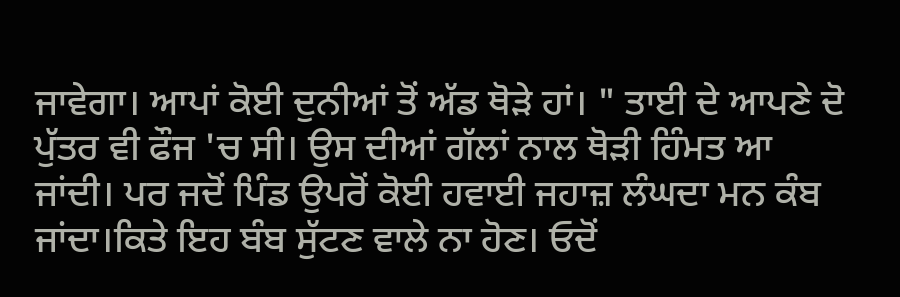ਜਾਵੇਗਾ। ਆਪਾਂ ਕੋਈ ਦੁਨੀਆਂ ਤੋਂ ਅੱਡ ਥੋੜੇ ਹਾਂ। " ਤਾਈ ਦੇ ਆਪਣੇ ਦੋ ਪੁੱਤਰ ਵੀ ਫੌਜ 'ਚ ਸੀ। ਉਸ ਦੀਆਂ ਗੱਲਾਂ ਨਾਲ ਥੋੜੀ ਹਿੰਮਤ ਆ ਜਾਂਦੀ। ਪਰ ਜਦੋਂ ਪਿੰਡ ਉਪਰੋਂ ਕੋਈ ਹਵਾਈ ਜਹਾਜ਼ ਲੰਘਦਾ ਮਨ ਕੰਬ ਜਾਂਦਾ।ਕਿਤੇ ਇਹ ਬੰਬ ਸੁੱਟਣ ਵਾਲੇ ਨਾ ਹੋਣ। ਓਦੋਂ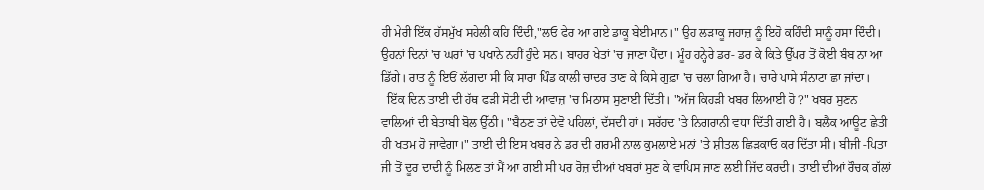ਹੀ ਮੇਰੀ ਇੱਕ ਹੱਸਮੁੱਖ ਸਹੇਲੀ ਕਹਿ ਦਿੰਦੀ,"ਲਓ ਫੇਰ ਆ ਗਏ ਡਾਕੂ ਬੇਈਮਾਨ।" ਉਹ ਲੜਾਕੂ ਜਹਾਜ਼ ਨੂੰ ਇਹੋ ਕਹਿੰਦੀ ਸਾਨੂੰ ਹਸਾ ਦਿੰਦੀ। ਉਹਨਾਂ ਦਿਨਾਂ 'ਚ ਘਰਾਂ 'ਚ ਪਖਾਨੇ ਨਹੀਂ ਹੁੰਦੇ ਸਨ। ਬਾਹਰ ਖੇਤਾਂ 'ਚ ਜਾਣਾ ਪੈਂਦਾ। ਮੂੰਹ ਹਨ੍ਹੇਰੇ ਡਰ- ਡਰ ਕੇ ਕਿਤੇ ਉੱਪਰ ਤੋਂ ਕੋਈ ਬੰਬ ਨਾ ਆ ਡਿੱਗੇ। ਰਾਤ ਨੂੰ ਇਓਂ ਲੱਗਦਾ ਸੀ ਕਿ ਸਾਰਾ ਪਿੰਡ ਕਾਲੀ ਚਾਦਰ ਤਾਣ ਕੇ ਕਿਸੇ ਗੁਫ਼ਾ 'ਚ ਚਲਾ ਗਿਆ ਹੈ। ਚਾਰੇ ਪਾਸੇ ਸੰਨਾਟਾ ਛਾ ਜਾਂਦਾ।
  ਇੱਕ ਦਿਨ ਤਾਈ ਦੀ ਹੱਥ ਫੜੀ ਸੋਟੀ ਦੀ ਆਵਾਜ਼ 'ਚ ਮਿਠਾਸ ਸੁਣਾਈ ਦਿੱਤੀ। "ਅੱਜ ਕਿਹੜੀ ਖਬਰ ਲਿਆਈ ਹੋ ?" ਖਬਰ ਸੁਣਨ ਵਾਲਿਆਂ ਦੀ ਬੇਤਾਬੀ ਬੋਲ ਉੱਠੀ। "ਬੈਠਣ ਤਾਂ ਦੇਵੋ ਪਹਿਲਾਂ, ਦੱਸਦੀ ਹਾਂ। ਸਰੱਹਦ 'ਤੇ ਨਿਗਰਾਨੀ ਵਧਾ ਦਿੱਤੀ ਗਈ ਹੈ। ਬਲੈਕ ਆਊਟ ਛੇਤੀ ਹੀ ਖਤਮ ਹੋ ਜਾਵੇਗਾ।" ਤਾਈ ਦੀ ਇਸ ਖਬਰ ਨੇ ਡਰ ਦੀ ਗਰਮੀ ਨਾਲ ਕੁਮਲਾਏ ਮਨਾਂ 'ਤੇ ਸ਼ੀਤਲ ਛਿੜਕਾਓ ਕਰ ਦਿੱਤਾ ਸੀ। ਬੀਜੀ -ਪਿਤਾ ਜੀ ਤੋਂ ਦੂਰ ਦਾਦੀ ਨੂੰ ਮਿਲਣ ਤਾਂ ਮੈਂ ਆ ਗਈ ਸੀ ਪਰ ਰੋਜ਼ ਦੀਆਂ ਖਬਰਾਂ ਸੁਣ ਕੇ ਵਾਪਿਸ ਜਾਣ ਲਈ ਜਿੱਦ ਕਰਦੀ। ਤਾਈ ਦੀਆਂ ਰੌਚਕ ਗੱਲਾਂ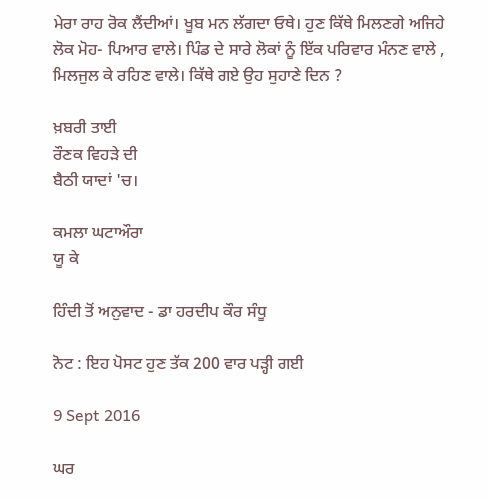ਮੇਰਾ ਰਾਹ ਰੋਕ ਲੈਂਦੀਆਂ। ਖੂਬ ਮਨ ਲੱਗਦਾ ਓਥੇ। ਹੁਣ ਕਿੱਥੇ ਮਿਲਣਗੇ ਅਜਿਹੇ ਲੋਕ ਮੋਹ- ਪਿਆਰ ਵਾਲੇ। ਪਿੰਡ ਦੇ ਸਾਰੇ ਲੋਕਾਂ ਨੂੰ ਇੱਕ ਪਰਿਵਾਰ ਮੰਨਣ ਵਾਲੇ , ਮਿਲਜੁਲ ਕੇ ਰਹਿਣ ਵਾਲੇ। ਕਿੱਥੇ ਗਏ ਉਹ ਸੁਹਾਣੇ ਦਿਨ ?

ਖ਼ਬਰੀ ਤਾਈ
ਰੌਣਕ ਵਿਹੜੇ ਦੀ
ਬੈਠੀ ਯਾਦਾਂ 'ਚ।

ਕਮਲਾ ਘਟਾਔਰਾ
ਯੂ ਕੇ

ਹਿੰਦੀ ਤੋਂ ਅਨੁਵਾਦ - ਡਾ ਹਰਦੀਪ ਕੌਰ ਸੰਧੂ

ਨੋਟ : ਇਹ ਪੋਸਟ ਹੁਣ ਤੱਕ 200 ਵਾਰ ਪੜ੍ਹੀ ਗਈ

9 Sept 2016

ਘਰ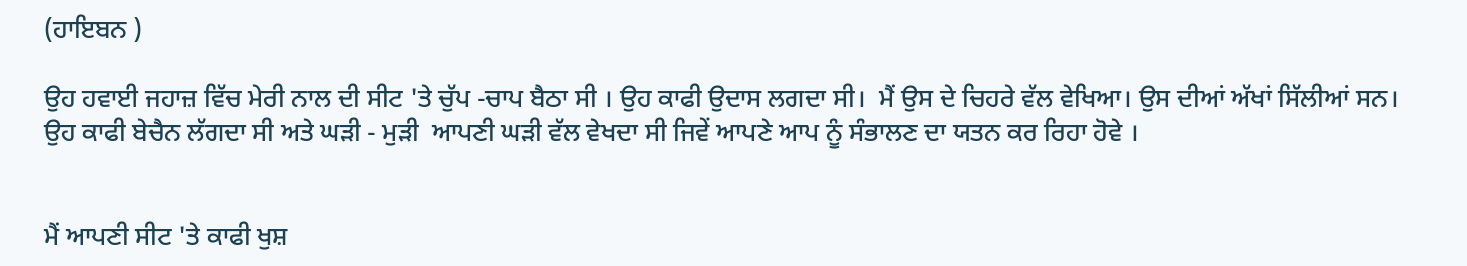(ਹਾਇਬਨ )

ਉਹ ਹਵਾਈ ਜਹਾਜ਼ ਵਿੱਚ ਮੇਰੀ ਨਾਲ ਦੀ ਸੀਟ 'ਤੇ ਚੁੱਪ -ਚਾਪ ਬੈਠਾ ਸੀ । ਉਹ ਕਾਫੀ ਉਦਾਸ ਲਗਦਾ ਸੀ।  ਮੈਂ ਉਸ ਦੇ ਚਿਹਰੇ ਵੱਲ ਵੇਖਿਆ। ਉਸ ਦੀਆਂ ਅੱਖਾਂ ਸਿੱਲੀਆਂ ਸਨ।  ਉਹ ਕਾਫੀ ਬੇਚੈਨ ਲੱਗਦਾ ਸੀ ਅਤੇ ਘੜੀ - ਮੁੜੀ  ਆਪਣੀ ਘੜੀ ਵੱਲ ਵੇਖਦਾ ਸੀ ਜਿਵੇਂ ਆਪਣੇ ਆਪ ਨੂੰ ਸੰਭਾਲਣ ਦਾ ਯਤਨ ਕਰ ਰਿਹਾ ਹੋਵੇ ।


ਮੈਂ ਆਪਣੀ ਸੀਟ 'ਤੇ ਕਾਫੀ ਖੁਸ਼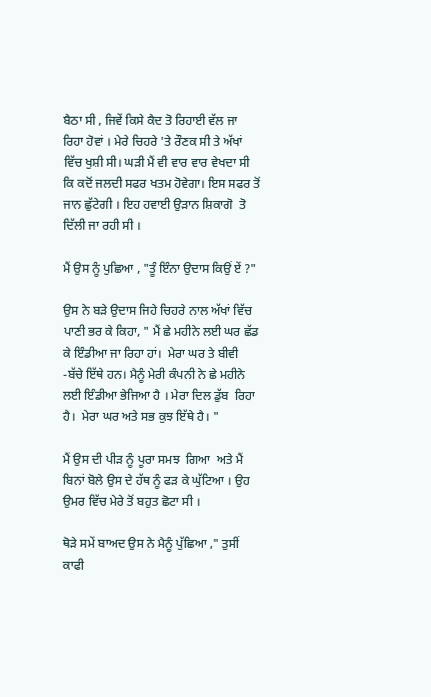ਬੈਠਾ ਸੀ , ਜਿਵੇਂ ਕਿਸੇ ਕੈਦ ਤੋ ਰਿਹਾਈ ਵੱਲ ਜਾ ਰਿਹਾ ਹੋਵਾਂ । ਮੇਰੇ ਚਿਹਰੇ 'ਤੇ ਰੌਣਕ ਸੀ ਤੇ ਅੱਖਾਂ ਵਿੱਚ ਖੁਸ਼ੀ ਸੀ। ਘੜੀ ਮੈਂ ਵੀ ਵਾਰ ਵਾਰ ਵੇਖਦਾ ਸੀ ਕਿ ਕਦੋਂ ਜਲਦੀ ਸਫਰ ਖਤਮ ਹੋਵੇਗਾ। ਇਸ ਸਫਰ ਤੋਂ ਜਾਨ ਛੁੱਟੇਗੀ । ਇਹ ਹਵਾਈ ਉੜਾਨ ਸ਼ਿਕਾਗੋ  ਤੋ ਦਿੱਲੀ ਜਾ ਰਹੀ ਸੀ ।

ਮੈਂ ਉਸ ਨੂੰ ਪੁਛਿਆ , "ਤੂੰ ਇੰਨਾ ਉਦਾਸ ਕਿਉਂ ਏਂ ?"

ਉਸ ਨੇ ਬੜੇ ਉਦਾਸ ਜਿਹੇ ਚਿਹਰੇ ਨਾਲ ਅੱਖਾਂ ਵਿੱਚ ਪਾਣੀ ਭਰ ਕੇ ਕਿਹਾ, " ਮੈਂ ਛੇ ਮਹੀਨੇ ਲਈ ਘਰ ਛੱਡ ਕੇ ਇੰਡੀਆ ਜਾ ਰਿਹਾ ਹਾਂ।  ਮੇਰਾ ਘਰ ਤੇ ਬੀਵੀ -ਬੱਚੇ ਇੱਥੇ ਹਨ। ਮੈਨੂੰ ਮੇਰੀ ਕੰਪਨੀ ਨੇ ਛੇ ਮਹੀਨੇ ਲਈ ਇੰਡੀਆ ਭੇਜਿਆ ਹੈ । ਮੇਰਾ ਦਿਲ ਡੁੱਬ  ਰਿਹਾ ਹੈ।  ਮੇਰਾ ਘਰ ਅਤੇ ਸਭ ਕੁਝ ਇੱਥੇ ਹੈ। "

ਮੈਂ ਉਸ ਦੀ ਪੀੜ ਨੂੰ ਪੂਰਾ ਸਮਝ  ਗਿਆ  ਅਤੇ ਮੈਂ ਬਿਨਾਂ ਬੋਲੇ ਉਸ ਦੇ ਹੱਥ ਨੂੰ ਫੜ ਕੇ ਘੁੱਟਿਆ । ਉਹ ਉਮਰ ਵਿੱਚ ਮੇਰੇ ਤੋਂ ਬਹੁਤ ਛੋਟਾ ਸੀ ।

ਥੋੜੇ ਸਮੇਂ ਬਾਅਦ ਉਸ ਨੇ ਮੈਨੂੰ ਪੁੱਛਿਆ ," ਤੁਸੀਂ ਕਾਫੀ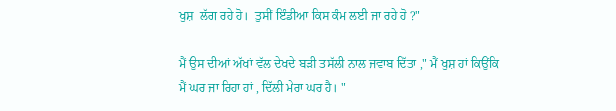ਖੁਸ਼  ਲੱਗ ਰਹੇ ਹੋ।  ਤੁਸੀਂ ਇੰਡੀਆ ਕਿਸ ਕੰਮ ਲਈ ਜਾ ਰਹੇ ਹੋ ?"

ਮੈਂ ਉਸ ਦੀਆਂ ਅੱਖਾਂ ਵੱਲ ਦੇਖਦੇ ਬੜੀ ਤਸੱਲੀ ਨਾਲ ਜਵਾਬ ਦਿੱਤਾ ," ਮੈਂ ਖੁਸ਼ ਹਾਂ ਕਿਉਂਕਿ ਮੈਂ ਘਰ ਜਾ ਰਿਹਾ ਹਾਂ , ਦਿੱਲੀ ਮੇਰਾ ਘਰ ਹੈ। "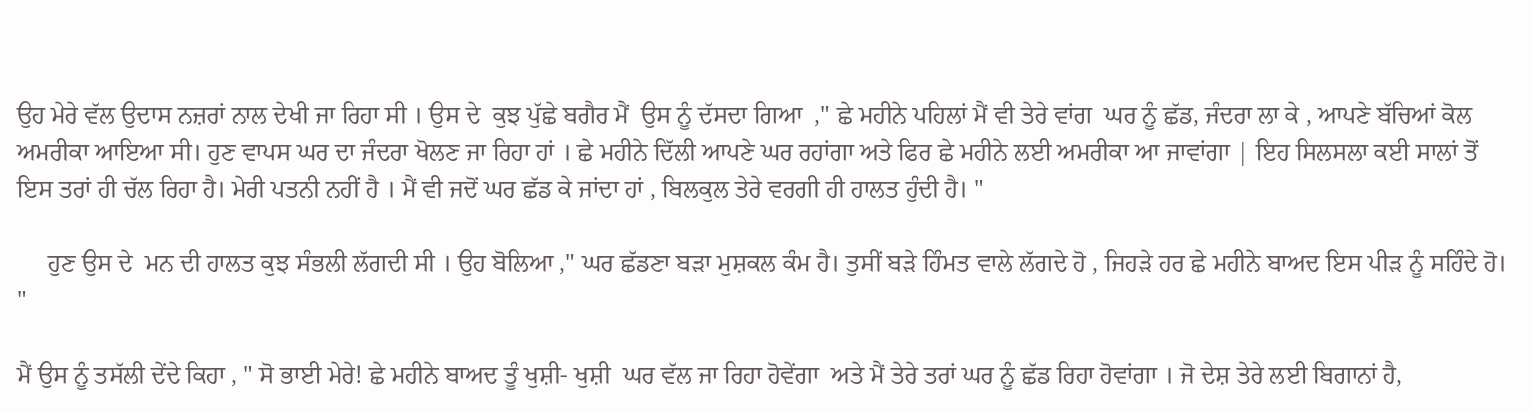ਉਹ ਮੇਰੇ ਵੱਲ ਉਦਾਸ ਨਜ਼ਰਾਂ ਨਾਲ ਦੇਖੀ ਜਾ ਰਿਹਾ ਸੀ । ਉਸ ਦੇ  ਕੁਝ ਪੁੱਛੇ ਬਗੈਰ ਮੈਂ  ਉਸ ਨੂੰ ਦੱਸਦਾ ਗਿਆ  ," ਛੇ ਮਹੀਨੇ ਪਹਿਲਾਂ ਮੈਂ ਵੀ ਤੇਰੇ ਵਾਂਗ  ਘਰ ਨੂੰ ਛੱਡ, ਜੰਦਰਾ ਲਾ ਕੇ , ਆਪਣੇ ਬੱਚਿਆਂ ਕੋਲ  ਅਮਰੀਕਾ ਆਇਆ ਸੀ। ਹੁਣ ਵਾਪਸ ਘਰ ਦਾ ਜੰਦਰਾ ਖੋਲਣ ਜਾ ਰਿਹਾ ਹਾਂ । ਛੇ ਮਹੀਨੇ ਦਿੱਲੀ ਆਪਣੇ ਘਰ ਰਹਾਂਗਾ ਅਤੇ ਫਿਰ ਛੇ ਮਹੀਨੇ ਲਈ ਅਮਰੀਕਾ ਆ ਜਾਵਾਂਗਾ | ਇਹ ਸਿਲਸਲਾ ਕਈ ਸਾਲਾਂ ਤੋਂ  ਇਸ ਤਰਾਂ ਹੀ ਚੱਲ ਰਿਹਾ ਹੈ। ਮੇਰੀ ਪਤਨੀ ਨਹੀਂ ਹੈ । ਮੈਂ ਵੀ ਜਦੋਂ ਘਰ ਛੱਡ ਕੇ ਜਾਂਦਾ ਹਾਂ , ਬਿਲਕੁਲ ਤੇਰੇ ਵਰਗੀ ਹੀ ਹਾਲਤ ਹੁੰਦੀ ਹੈ। "

     ਹੁਣ ਉਸ ਦੇ  ਮਨ ਦੀ ਹਾਲਤ ਕੁਝ ਸੰਭਲੀ ਲੱਗਦੀ ਸੀ । ਉਹ ਬੋਲਿਆ ," ਘਰ ਛੱਡਣਾ ਬੜਾ ਮੁਸ਼ਕਲ ਕੰਮ ਹੈ। ਤੁਸੀਂ ਬੜੇ ਹਿੰਮਤ ਵਾਲੇ ਲੱਗਦੇ ਹੋ , ਜਿਹੜੇ ਹਰ ਛੇ ਮਹੀਨੇ ਬਾਅਦ ਇਸ ਪੀੜ ਨੂੰ ਸਹਿੰਦੇ ਹੋ। "

ਮੈਂ ਉਸ ਨੂੰ ਤਸੱਲੀ ਦੇਂਦੇ ਕਿਹਾ , " ਸੋ ਭਾਈ ਮੇਰੇ! ਛੇ ਮਹੀਨੇ ਬਾਅਦ ਤੂੰ ਖੁਸ਼ੀ- ਖੁਸ਼ੀ  ਘਰ ਵੱਲ ਜਾ ਰਿਹਾ ਹੋਵੇਂਗਾ  ਅਤੇ ਮੈਂ ਤੇਰੇ ਤਰਾਂ ਘਰ ਨੂੰ ਛੱਡ ਰਿਹਾ ਹੋਵਾਂਗਾ । ਜੋ ਦੇਸ਼ ਤੇਰੇ ਲਈ ਬਿਗਾਨਾਂ ਹੈ,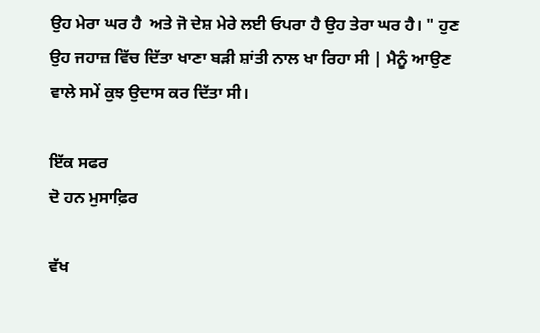ਉਹ ਮੇਰਾ ਘਰ ਹੈ  ਅਤੇ ਜੋ ਦੇਸ਼ ਮੇਰੇ ਲਈ ਓਪਰਾ ਹੈ ਉਹ ਤੇਰਾ ਘਰ ਹੈ। " ਹੁਣ ਉਹ ਜਹਾਜ਼ ਵਿੱਚ ਦਿੱਤਾ ਖਾਣਾ ਬੜੀ ਸ਼ਾਂਤੀ ਨਾਲ ਖਾ ਰਿਹਾ ਸੀ | ਮੈਨੂੰ ਆਉਣ ਵਾਲੇ ਸਮੇਂ ਕੁਝ ਉਦਾਸ ਕਰ ਦਿੱਤਾ ਸੀ।

ਇੱਕ ਸਫਰ
ਦੋ ਹਨ ਮੁਸਾਫ਼ਿਰ

ਵੱਖ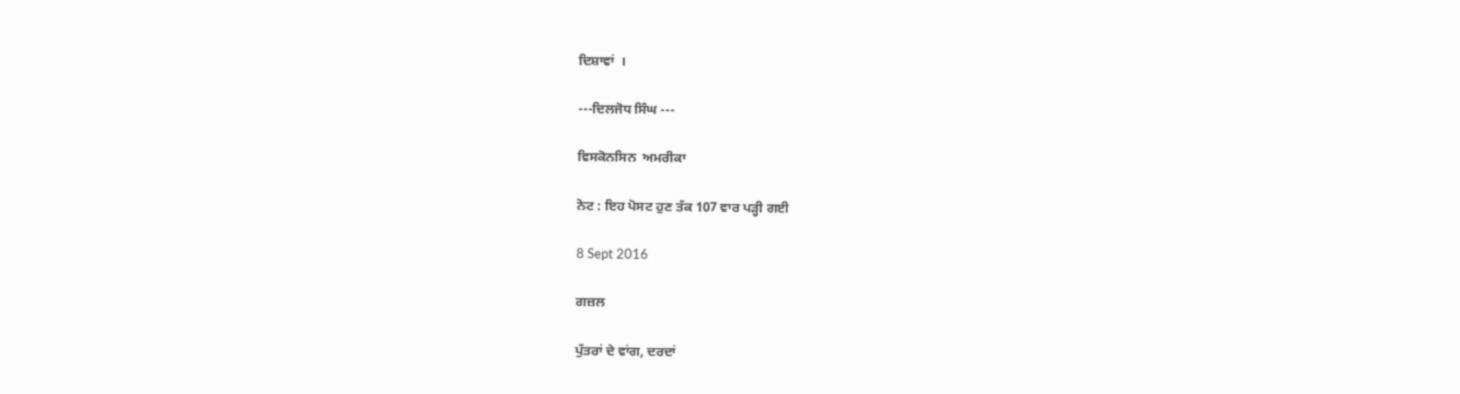ਦਿਸ਼ਾਵਾਂ  ।

---ਦਿਲਜੋਧ ਸਿੰਘ ---

ਵਿਸਕੋਨਸਿਨ  ਅਮਰੀਕਾ

ਨੋਟ : ਇਹ ਪੋਸਟ ਹੁਣ ਤੱਕ 107 ਵਾਰ ਪੜ੍ਹੀ ਗਈ

8 Sept 2016

ਗਜ਼ਲ

ਪੁੱਤਰਾਂ ਦੇ ਵਾਂਗ, ਦਰਦਾਂ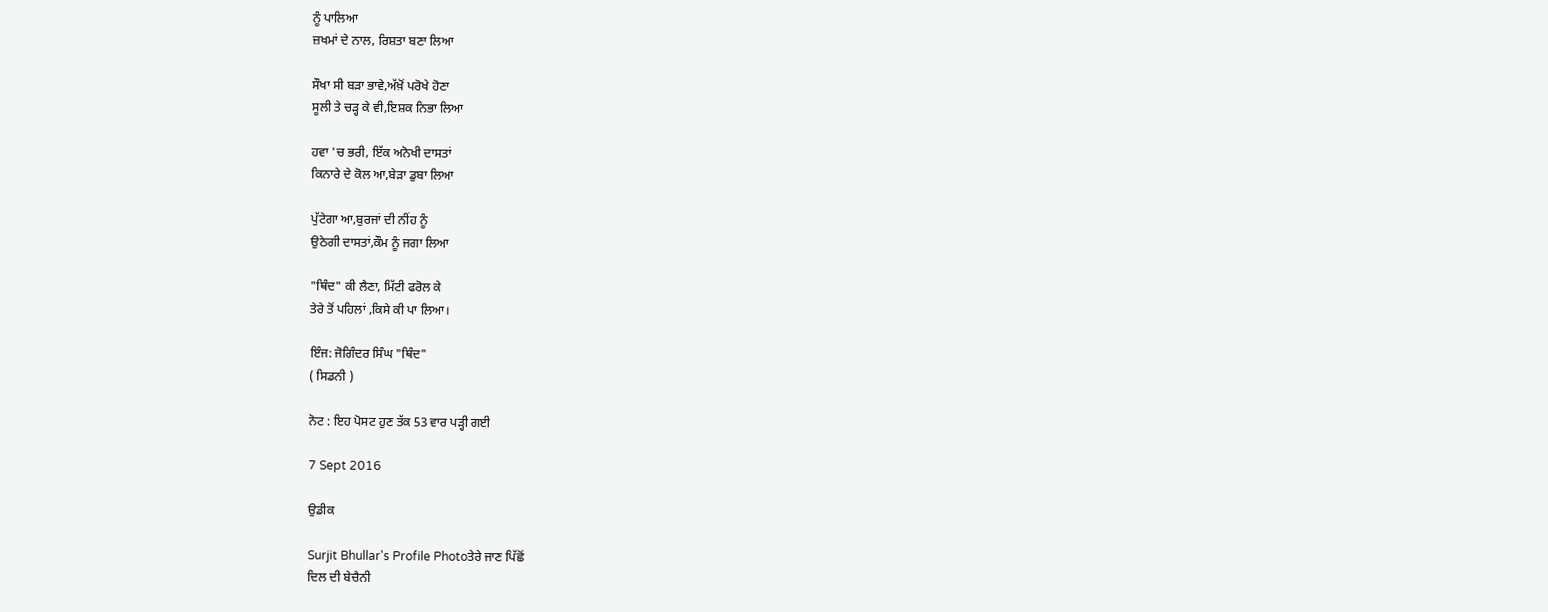ਨੂੰ ਪਾਲਿਆ
ਜ਼ਖਮਾਂ ਦੇ ਨਾਲ, ਰਿਸ਼ਤਾ ਬਣਾ ਲਿਆ

ਸੌਖਾ ਸੀ ਬੜਾ ਭਾਵੇ,ਅੱਖ਼ੋਂ ਪਰੋਖੇ ਹੋਣਾ
ਸੂਲੀ ਤੇ ਚੜ੍ਹ ਕੇ ਵੀ,ਇਸ਼ਕ ਨਿਭਾ ਲਿਆ

ਹਵਾ 'ਚ ਭਰੀ, ਇੱਕ ਅਨੋਖੀ ਦਾਸਤਾਂ
ਕਿਨਾਰੇ ਦੇ ਕੋਲ ਆ,ਬੇੜਾ ਡੁਬਾ ਲਿਆ

ਪੁੱਟੇਗਾ ਆ,ਬੁਰਜਾਂ ਦੀ ਨੀਂਹ ਨੂੰ
ਉਠੇਗੀ ਦਾਸਤਾਂ,ਕੌਮ ਨੂੰ ਜਗਾ ਲਿਆ

"ਥਿੰਦ" ਕੀ ਲੈਣਾ, ਮਿੱਟੀ ਫਰੋਲ ਕੇ
ਤੇਰੇ ਤੋਂ ਪਹਿਲਾਂ ,ਕਿਸੇ ਕੀ ਪਾ ਲਿਆ।

ਇੰਜ: ਜੋਗਿੰਦਰ ਸਿੰਘ "ਥਿੰਦ"
( ਸਿਡਨੀ )

ਨੋਟ : ਇਹ ਪੋਸਟ ਹੁਣ ਤੱਕ 53 ਵਾਰ ਪੜ੍ਹੀ ਗਈ

7 Sept 2016

ਉਡੀਕ

Surjit Bhullar's Profile Photoਤੇਰੇ ਜਾਣ ਪਿੱਛੋਂ
ਦਿਲ ਦੀ ਬੇਚੈਨੀ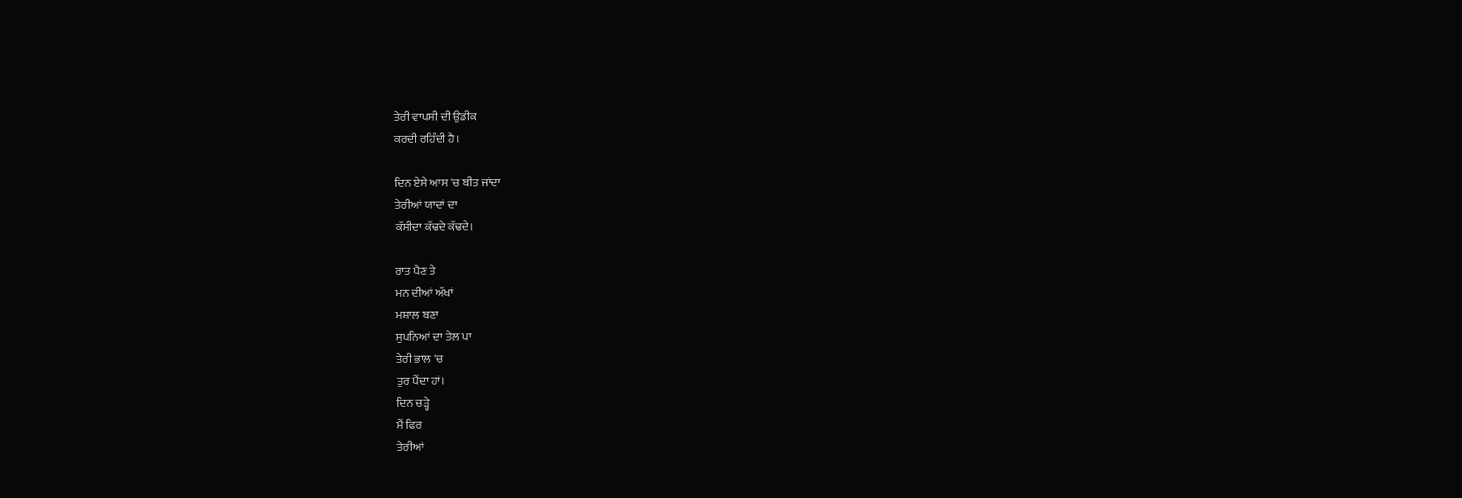ਤੇਰੀ ਵਾਪਸੀ ਦੀ ਉਡੀਕ
ਕਰਦੀ ਰਹਿੰਦੀ ਹੈ।

ਦਿਨ ਏਸੇ ਆਸ 'ਚ ਬੀਤ ਜਾਂਦਾ
ਤੇਰੀਆਂ ਯਾਦਾਂ ਦਾ
ਕੱਸੀਦਾ ਕੱਢਦੇ ਕੱਢਦੇ।

ਰਾਤ ਪੈਣ ਤੇ
ਮਨ ਦੀਆਂ ਅੱਖਾਂ
ਮਸ਼ਾਲ ਬਣਾ
ਸੁਪਨਿਆਂ ਦਾ ਤੇਲ ਪਾ
ਤੇਰੀ ਭਾਲ 'ਚ
ਤੁਰ ਪੈਂਦਾ ਹਾਂ।
ਦਿਨ ਚੜ੍ਹੇ
ਮੈਂ ਫਿਰ
ਤੇਰੀਆਂ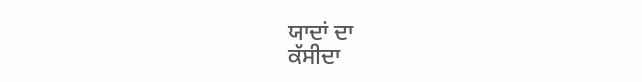ਯਾਦਾਂ ਦਾ
ਕੱਸੀਦਾ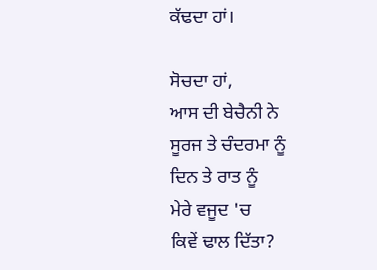ਕੱਢਦਾ ਹਾਂ।

ਸੋਚਦਾ ਹਾਂ,
ਆਸ ਦੀ ਬੇਚੈਨੀ ਨੇ
ਸੂਰਜ ਤੇ ਚੰਦਰਮਾ ਨੂੰ
ਦਿਨ ਤੇ ਰਾਤ ਨੂੰ
ਮੇਰੇ ਵਜੂਦ 'ਚ
ਕਿਵੇਂ ਢਾਲ ਦਿੱਤਾ?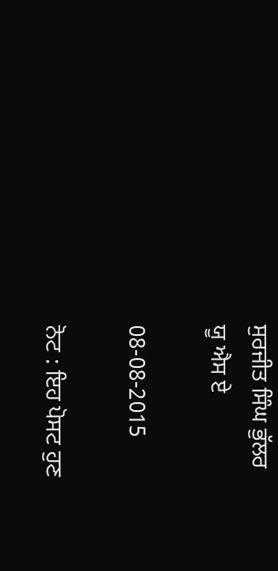ਸੁਰਜੀਤ ਸਿੰਘ ਭੁੱਲਰ
ਯੂ ਐਸ ਏ

08-08-2015

ਨੋਟ : ਇਹ ਪੋਸਟ ਹੁਣ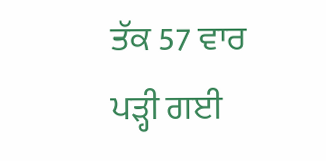ਤੱਕ 57 ਵਾਰ ਪੜ੍ਹੀ ਗਈ